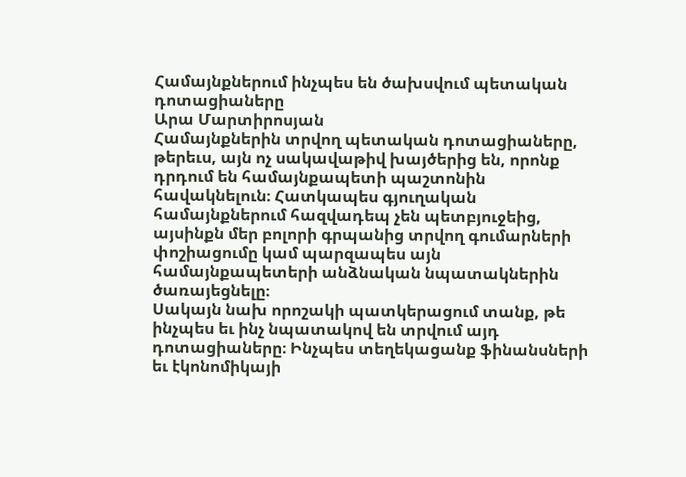Համայնքներում ինչպես են ծախսվում պետական դոտացիաները
Արա Մարտիրոսյան
Համայնքներին տրվող պետական դոտացիաները, թերեւս, այն ոչ սակավաթիվ խայծերից են, որոնք դրդում են համայնքապետի պաշտոնին հավակնելուն։ Հատկապես գյուղական համայնքներում հազվադեպ չեն պետբյուջեից, այսինքն մեր բոլորի գրպանից տրվող գումարների փոշիացումը կամ պարզապես այն համայնքապետերի անձնական նպատակներին ծառայեցնելը։
Սակայն նախ որոշակի պատկերացում տանք, թե ինչպես եւ ինչ նպատակով են տրվում այդ դոտացիաները։ Ինչպես տեղեկացանք ֆինանսների եւ էկոնոմիկայի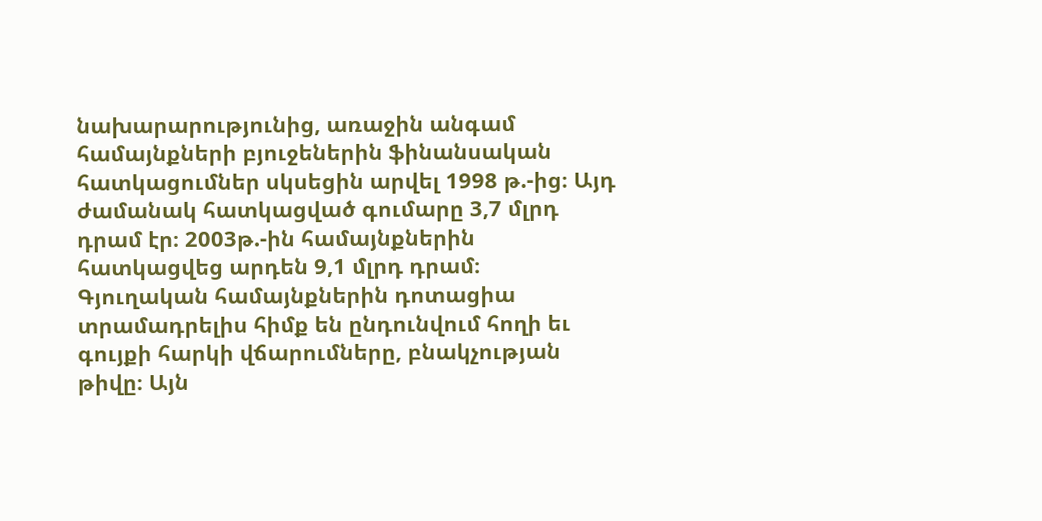նախարարությունից, առաջին անգամ համայնքների բյուջեներին ֆինանսական հատկացումներ սկսեցին արվել 1998 թ.-ից։ Այդ ժամանակ հատկացված գումարը 3,7 մլրդ դրամ էր։ 2003թ.-ին համայնքներին հատկացվեց արդեն 9,1 մլրդ դրամ։ Գյուղական համայնքներին դոտացիա տրամադրելիս հիմք են ընդունվում հողի եւ գույքի հարկի վճարումները, բնակչության թիվը։ Այն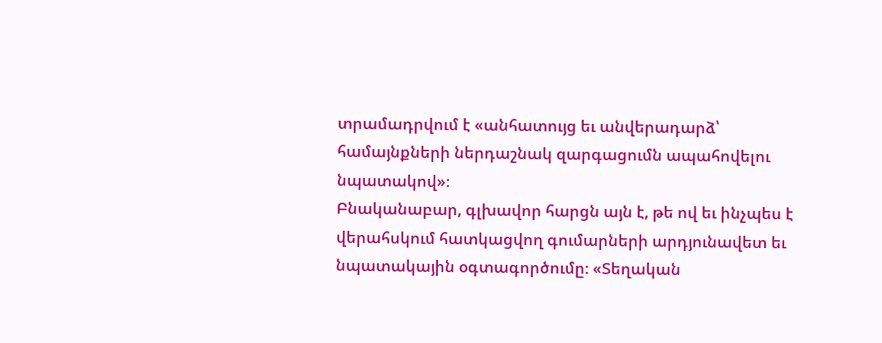տրամադրվում է «անհատույց եւ անվերադարձ՝ համայնքների ներդաշնակ զարգացումն ապահովելու նպատակով»։
Բնականաբար, գլխավոր հարցն այն է, թե ով եւ ինչպես է վերահսկում հատկացվող գումարների արդյունավետ եւ նպատակային օգտագործումը։ «Տեղական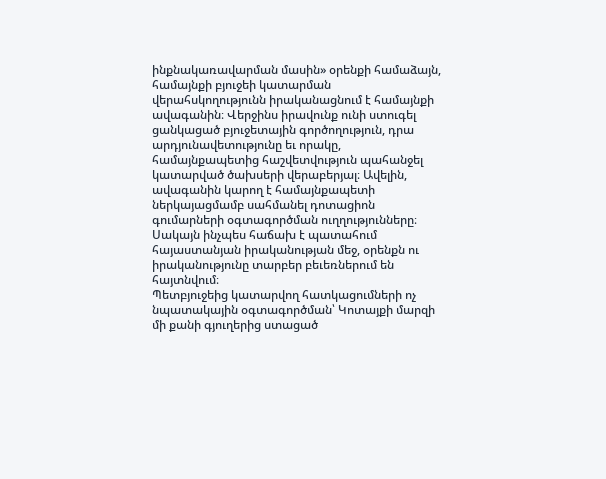ինքնակառավարման մասին» օրենքի համաձայն, համայնքի բյուջեի կատարման վերահսկողությունն իրականացնում է համայնքի ավագանին։ Վերջինս իրավունք ունի ստուգել ցանկացած բյուջետային գործողություն, դրա արդյունավետությունը եւ որակը, համայնքապետից հաշվետվություն պահանջել կատարված ծախսերի վերաբերյալ։ Ավելին, ավագանին կարող է համայնքապետի ներկայացմամբ սահմանել դոտացիոն գումարների օգտագործման ուղղությունները։ Սակայն ինչպես հաճախ է պատահում հայաստանյան իրականության մեջ, օրենքն ու իրականությունը տարբեր բեւեռներում են հայտնվում։
Պետբյուջեից կատարվող հատկացումների ոչ նպատակային օգտագործման՝ Կոտայքի մարզի մի քանի գյուղերից ստացած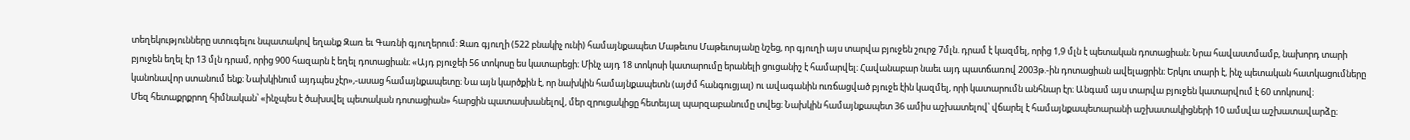տեղեկությունները ստուգելու նպատակով եղանք Զառ եւ Գառնի գյուղերում: Զառ գյուղի (522 բնակիչ ունի) համայնքապետ Մաթեւոս Մաթեւոսյանը նշեց, որ գյուղի այս տարվա բյուջեն շուրջ 7մլն. դրամ է կազմել, որից 1,9 մլն է պետական դոտացիան։ Նրա հավաստմամբ, նախորդ տարի բյուջեն եղել էր 13 մլն դրամ, որից 900 հազարն է եղել դոտացիան։ «Այդ բյուջեի 56 տոկոսը ես կատարեցի։ Մինչ այդ 18 տոկոսի կատարումը երանելի ցուցանիշ է համարվել։ Հավանաբար նաեւ այդ պատճառով 2003թ.-ին դոտացիան ավելացրին։ Երկու տարի է, ինչ պետական հատկացումները կանոնավոր ստանում ենք։ Նախկինում այդպես չէր»,-ասաց համայնքապետը։ Նա այն կարծքին է, որ նախկին համայնքապետն (այժմ հանգուցյալ) ու ավագանին ուռճացված բյուջե էին կազմել, որի կատարումն անհնար էր։ Անգամ այս տարվա բյուջեն կատարվում է 60 տոկոսով։
Մեզ հետաքրքրող հիմնական՝ «ինչպես է ծախսվել պետական դոտացիան» հարցին պատասխանելով, մեր զրուցակիցը հետեւյալ պարզաբանումը տվեց։ Նախկին համայնքապետ 36 ամիս աշխատելով՝ վճարել է համայնքապետարանի աշխատակիցների 10 ամսվա աշխատավարձը։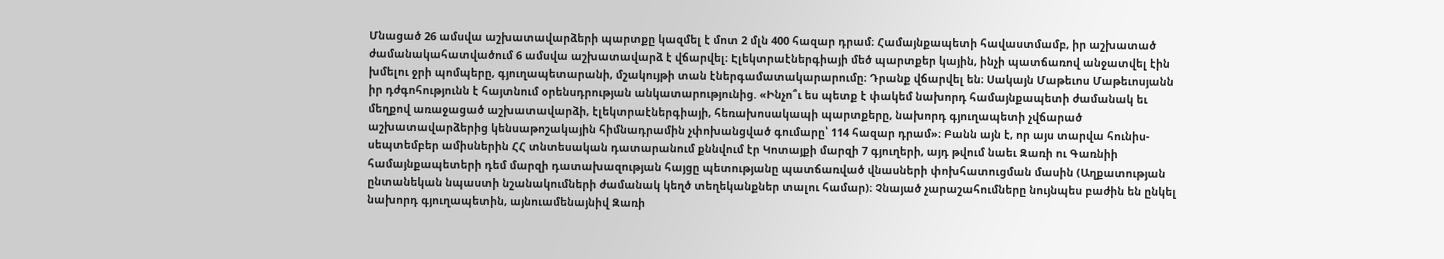Մնացած 26 ամսվա աշխատավարձերի պարտքը կազմել է մոտ 2 մլն 400 հազար դրամ։ Համայնքապետի հավաստմամբ, իր աշխատած ժամանակահատվածում 6 ամսվա աշխատավարձ է վճարվել։ Էլեկտրաէներգիայի մեծ պարտքեր կային, ինչի պատճառով անջատվել էին խմելու ջրի պոմպերը, գյուղապետարանի, մշակույթի տան էներգամատակարարումը։ Դրանք վճարվել են։ Սակայն Մաթեւոս Մաթեւոսյանն իր դժգոհությունն է հայտնում օրենսդրության անկատարությունից. «Ինչո՞ւ ես պետք է փակեմ նախորդ համայնքապետի ժամանակ եւ մեղքով առաջացած աշխատավարձի, էլեկտրաէներգիայի, հեռախոսակապի պարտքերը, նախորդ գյուղապետի չվճարած աշխատավարձերից կենսաթոշակային հիմնադրամին չփոխանցված գումարը՝ 114 հազար դրամ»։ Բանն այն է, որ այս տարվա հունիս-սեպտեմբեր ամիսներին ՀՀ տնտեսական դատարանում քննվում էր Կոտայքի մարզի 7 գյուղերի, այդ թվում նաեւ Զառի ու Գառնիի համայնքապետերի դեմ մարզի դատախազության հայցը պետությանը պատճառված վնասների փոխհատուցման մասին (Աղքատության ընտանեկան նպաստի նշանակումների ժամանակ կեղծ տեղեկանքներ տալու համար)։ Չնայած չարաշահումները նույնպես բաժին են ընկել նախորդ գյուղապետին, այնուամենայնիվ Զառի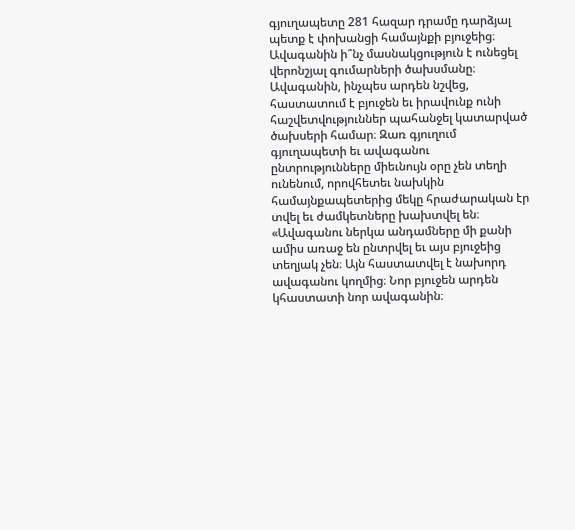գյուղապետը 281 հազար դրամը դարձյալ պետք է փոխանցի համայնքի բյուջեից։
Ավագանին ի՞նչ մասնակցություն է ունեցել վերոնշյալ գումարների ծախսմանը։ Ավագանին, ինչպես արդեն նշվեց, հաստատում է բյուջեն եւ իրավունք ունի հաշվետվություններ պահանջել կատարված ծախսերի համար։ Զառ գյուղում գյուղապետի եւ ավագանու ընտրությունները միեւնույն օրը չեն տեղի ունենում, որովհետեւ նախկին համայնքապետերից մեկը հրաժարական էր տվել եւ ժամկետները խախտվել են։ «Ավագանու ներկա անդամները մի քանի ամիս առաջ են ընտրվել եւ այս բյուջեից տեղյակ չեն։ Այն հաստատվել է նախորդ ավագանու կողմից։ Նոր բյուջեն արդեն կհաստատի նոր ավագանին։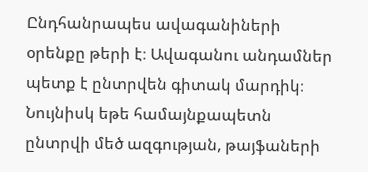Ընդհանրապես ավագանիների օրենքը թերի է։ Ավագանու անդամներ պետք է ընտրվեն գիտակ մարդիկ։ Նույնիսկ եթե համայնքապետն ընտրվի մեծ ազգության, թայֆաների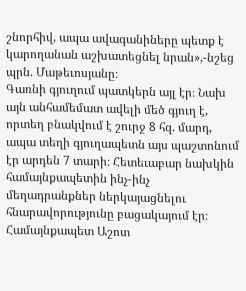շնորհիվ, ապա ավագանիները պետք է կարողանան աշխատեցնել նրան»,-նշեց պրն. Մաթեւոսյանը։
Գառնի գյուղում պատկերն այլ էր։ Նախ այն անհամեմատ ավելի մեծ գյուղ է, որտեղ բնակվում է շուրջ 8 հզ. մարդ, ապա տեղի գյուղապետն այս պաշտոնում էր արդեն 7 տարի։ Հետեւաբար նախկին համայնքապետին ինչ-ինչ մեղադրանքներ ներկայացնելու հնարավորությունը բացակայում էր։ Համայնքապետ Աշոտ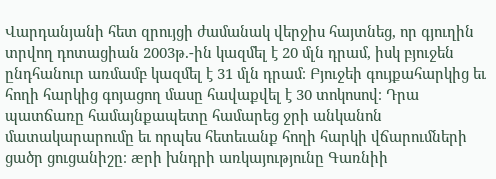Վարդանյանի հետ զրույցի ժամանակ վերջիս հայտնեց, որ գյուղին տրվող դոտացիան 2003թ.-ին կազմել է 20 մլն դրամ, իսկ բյուջեն ընդհանուր առմամբ կազմել է 31 մլն դրամ։ Բյուջեի գույքահարկից եւ հողի հարկից գոյացող մասը հավաքվել է 30 տոկոսով։ Դրա պատճառը համայնքապետը համարեց ջրի անկանոն մատակարարումը եւ որպես հետեւանք հողի հարկի վճարումների ցածր ցուցանիշը։ æրի խնդրի առկայությունը Գառնիի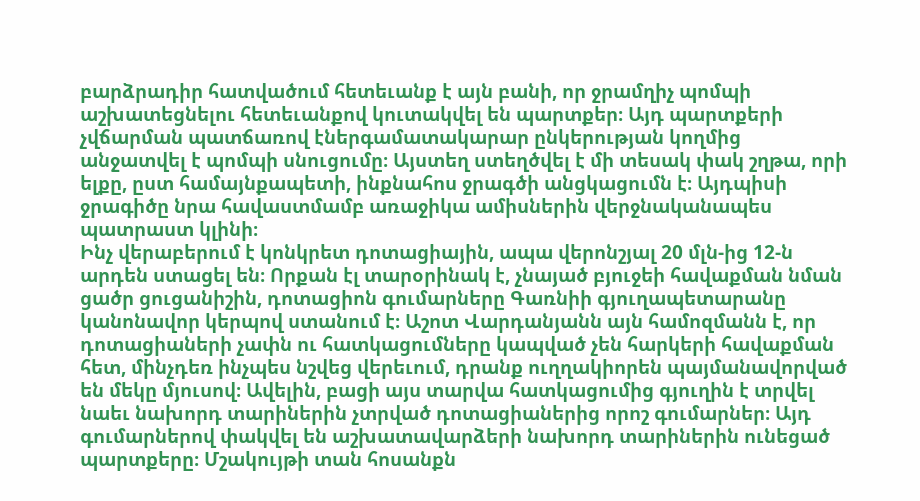բարձրադիր հատվածում հետեւանք է այն բանի, որ ջրամղիչ պոմպի աշխատեցնելու հետեւանքով կուտակվել են պարտքեր։ Այդ պարտքերի չվճարման պատճառով էներգամատակարար ընկերության կողմից անջատվել է պոմպի սնուցումը։ Այստեղ ստեղծվել է մի տեսակ փակ շղթա, որի ելքը, ըստ համայնքապետի, ինքնահոս ջրագծի անցկացումն է։ Այդպիսի ջրագիծը նրա հավաստմամբ առաջիկա ամիսներին վերջնականապես պատրաստ կլինի։
Ինչ վերաբերում է կոնկրետ դոտացիային, ապա վերոնշյալ 20 մլն-ից 12-ն արդեն ստացել են։ Որքան էլ տարօրինակ է, չնայած բյուջեի հավաքման նման ցածր ցուցանիշին, դոտացիոն գումարները Գառնիի գյուղապետարանը կանոնավոր կերպով ստանում է։ Աշոտ Վարդանյանն այն համոզմանն է, որ դոտացիաների չափն ու հատկացումները կապված չեն հարկերի հավաքման հետ, մինչդեռ ինչպես նշվեց վերեւում, դրանք ուղղակիորեն պայմանավորված են մեկը մյուսով։ Ավելին, բացի այս տարվա հատկացումից գյուղին է տրվել նաեւ նախորդ տարիներին չտրված դոտացիաներից որոշ գումարներ։ Այդ գումարներով փակվել են աշխատավարձերի նախորդ տարիներին ունեցած պարտքերը։ Մշակույթի տան հոսանքն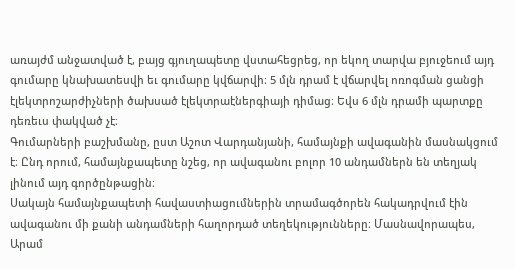առայժմ անջատված է, բայց գյուղապետը վստահեցրեց, որ եկող տարվա բյուջեում այդ գումարը կնախատեսվի եւ գումարը կվճարվի։ 5 մլն դրամ է վճարվել ոռոգման ցանցի էլեկտրոշարժիչների ծախսած էլեկտրաէներգիայի դիմաց։ Եվս 6 մլն դրամի պարտքը դեռեւս փակված չէ։
Գումարների բաշխմանը, ըստ Աշոտ Վարդանյանի, համայնքի ավագանին մասնակցում է։ Ընդ որում, համայնքապետը նշեց, որ ավագանու բոլոր 10 անդամներն են տեղյակ լինում այդ գործընթացին։
Սակայն համայնքապետի հավաստիացումներին տրամագծորեն հակադրվում էին ավագանու մի քանի անդամների հաղորդած տեղեկությունները։ Մասնավորապես, Արամ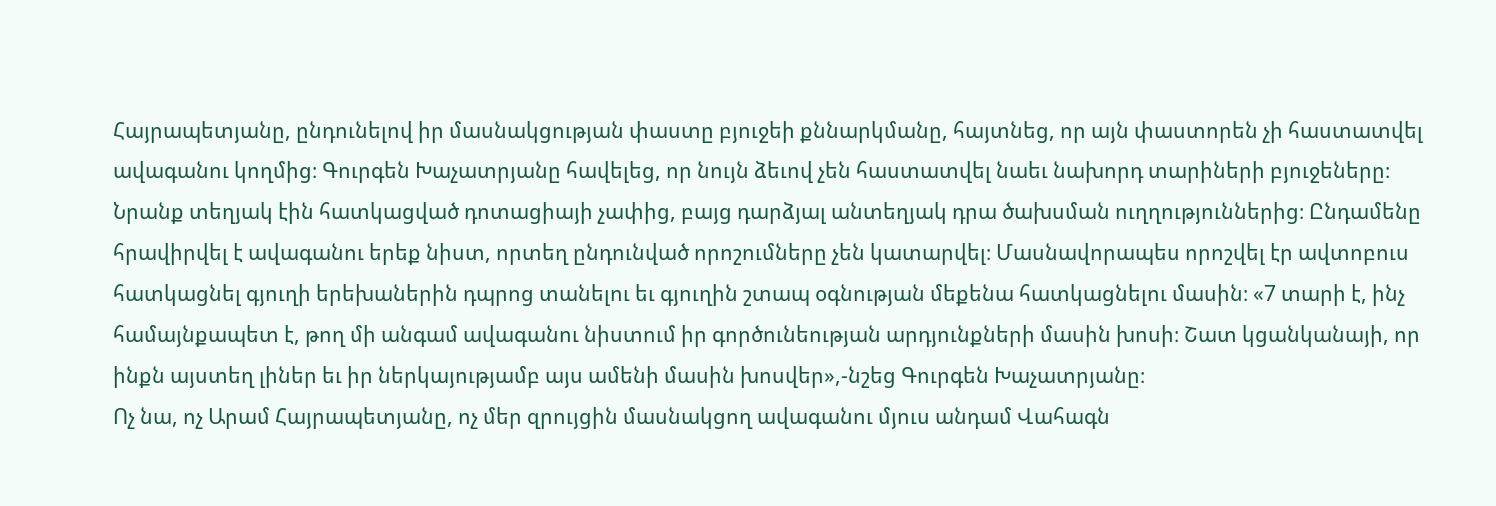Հայրապետյանը, ընդունելով իր մասնակցության փաստը բյուջեի քննարկմանը, հայտնեց, որ այն փաստորեն չի հաստատվել ավագանու կողմից։ Գուրգեն Խաչատրյանը հավելեց, որ նույն ձեւով չեն հաստատվել նաեւ նախորդ տարիների բյուջեները։ Նրանք տեղյակ էին հատկացված դոտացիայի չափից, բայց դարձյալ անտեղյակ դրա ծախսման ուղղություններից։ Ընդամենը հրավիրվել է ավագանու երեք նիստ, որտեղ ընդունված որոշումները չեն կատարվել։ Մասնավորապես որոշվել էր ավտոբուս հատկացնել գյուղի երեխաներին դպրոց տանելու եւ գյուղին շտապ օգնության մեքենա հատկացնելու մասին։ «7 տարի է, ինչ համայնքապետ է, թող մի անգամ ավագանու նիստում իր գործունեության արդյունքների մասին խոսի։ Շատ կցանկանայի, որ ինքն այստեղ լիներ եւ իր ներկայությամբ այս ամենի մասին խոսվեր»,-նշեց Գուրգեն Խաչատրյանը։
Ոչ նա, ոչ Արամ Հայրապետյանը, ոչ մեր զրույցին մասնակցող ավագանու մյուս անդամ Վահագն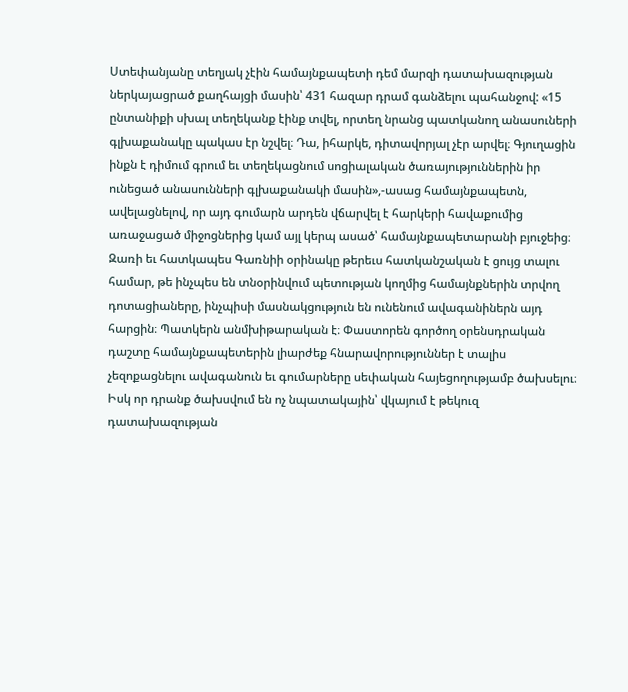Ստեփանյանը տեղյակ չէին համայնքապետի դեմ մարզի դատախազության ներկայացրած քաղհայցի մասին՝ 431 հազար դրամ գանձելու պահանջով: «15 ընտանիքի սխալ տեղեկանք էինք տվել, որտեղ նրանց պատկանող անասուների գլխաքանակը պակաս էր նշվել։ Դա, իհարկե, դիտավորյալ չէր արվել։ Գյուղացին ինքն է դիմում գրում եւ տեղեկացնում սոցիալական ծառայություններին իր ունեցած անասունների գլխաքանակի մասին»,-ասաց համայնքապետն, ավելացնելով, որ այդ գումարն արդեն վճարվել է հարկերի հավաքումից առաջացած միջոցներից կամ այլ կերպ ասած՝ համայնքապետարանի բյուջեից։
Զառի եւ հատկապես Գառնիի օրինակը թերեւս հատկանշական է ցույց տալու համար, թե ինչպես են տնօրինվում պետության կողմից համայնքներին տրվող դոտացիաները, ինչպիսի մասնակցություն են ունենում ավագանիներն այդ հարցին։ Պատկերն անմխիթարական է։ Փաստորեն գործող օրենսդրական դաշտը համայնքապետերին լիարժեք հնարավորություններ է տալիս չեզոքացնելու ավագանուն եւ գումարները սեփական հայեցողությամբ ծախսելու։ Իսկ որ դրանք ծախսվում են ոչ նպատակային՝ վկայում է թեկուզ դատախազության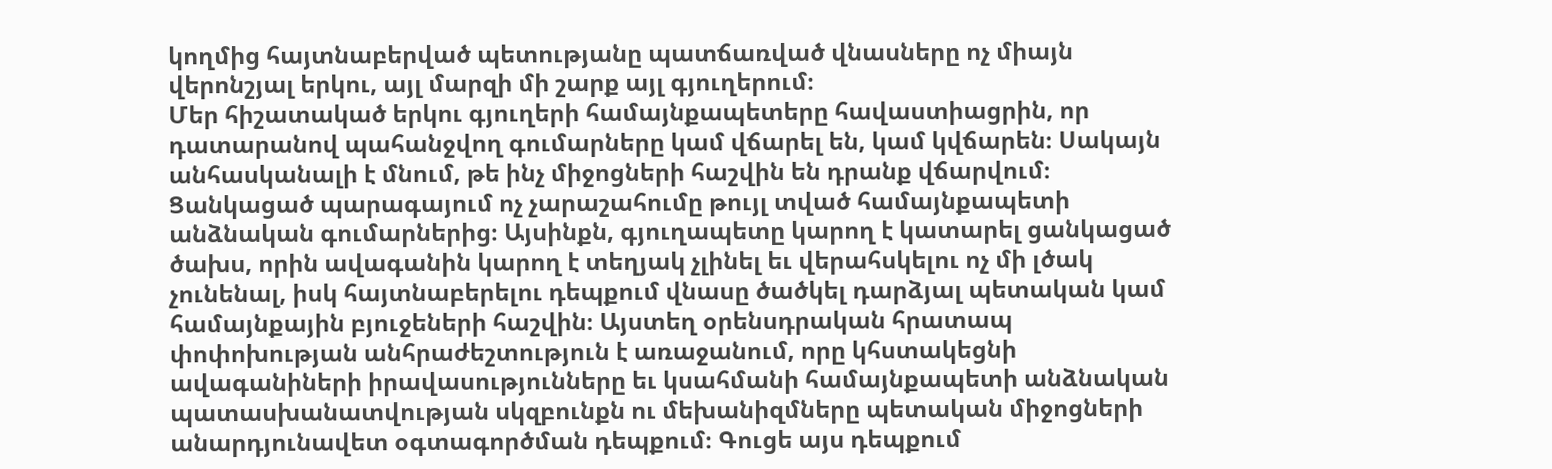կողմից հայտնաբերված պետությանը պատճառված վնասները ոչ միայն վերոնշյալ երկու, այլ մարզի մի շարք այլ գյուղերում։
Մեր հիշատակած երկու գյուղերի համայնքապետերը հավաստիացրին, որ դատարանով պահանջվող գումարները կամ վճարել են, կամ կվճարեն։ Սակայն անհասկանալի է մնում, թե ինչ միջոցների հաշվին են դրանք վճարվում։ Ցանկացած պարագայում ոչ չարաշահումը թույլ տված համայնքապետի անձնական գումարներից։ Այսինքն, գյուղապետը կարող է կատարել ցանկացած ծախս, որին ավագանին կարող է տեղյակ չլինել եւ վերահսկելու ոչ մի լծակ չունենալ, իսկ հայտնաբերելու դեպքում վնասը ծածկել դարձյալ պետական կամ համայնքային բյուջեների հաշվին։ Այստեղ օրենսդրական հրատապ փոփոխության անհրաժեշտություն է առաջանում, որը կհստակեցնի ավագանիների իրավասությունները եւ կսահմանի համայնքապետի անձնական պատասխանատվության սկզբունքն ու մեխանիզմները պետական միջոցների անարդյունավետ օգտագործման դեպքում։ Գուցե այս դեպքում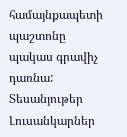համայնքապետի պաշտոնը պակաս գրավիչ դառնա:
Տեսանյութեր
Լուսանկարներ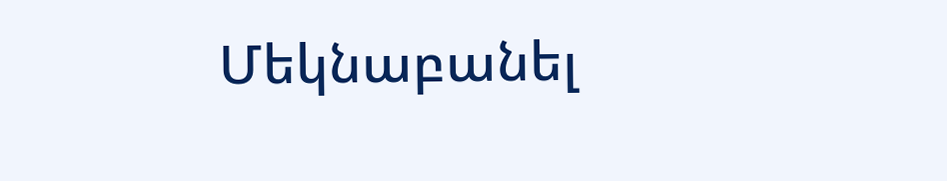Մեկնաբանել